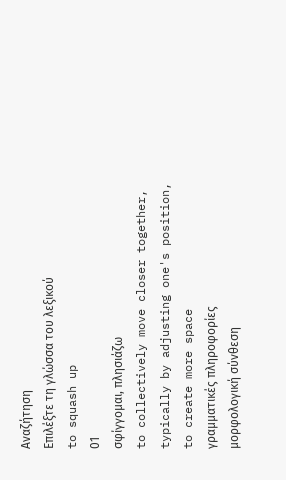Αναζήτηση
Επιλέξτε τη γλώσσα του λεξικού
to squash up
01
σφίγγομαι, πλησιάζω
to collectively move closer together, typically by adjusting one's position, to create more space
γραμματικές πληροφορίες
μορφολογική σύνθεση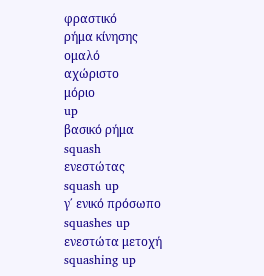φραστικό
ρήμα κίνησης
ομαλό
αχώριστο
μόριο
up
βασικό ρήμα
squash
ενεστώτας
squash up
γ΄ ενικό πρόσωπο
squashes up
ενεστώτα μετοχή
squashing up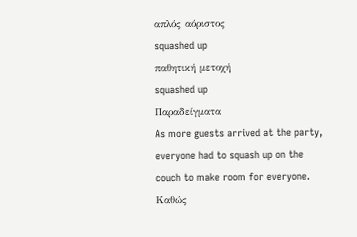απλός αόριστος
squashed up
παθητική μετοχή
squashed up
Παραδείγματα
As more guests arrived at the party, everyone had to squash up on the couch to make room for everyone.
Καθώς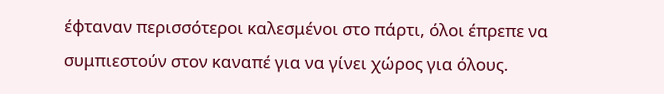έφταναν περισσότεροι καλεσμένοι στο πάρτι, όλοι έπρεπε να συμπιεστούν στον καναπέ για να γίνει χώρος για όλους.